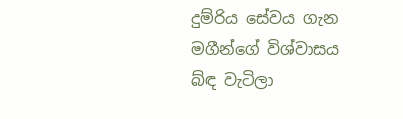දුම්රිය සේවය ගැන මගීන්ගේ විශ්වාසය බ්ඳ වැටිලා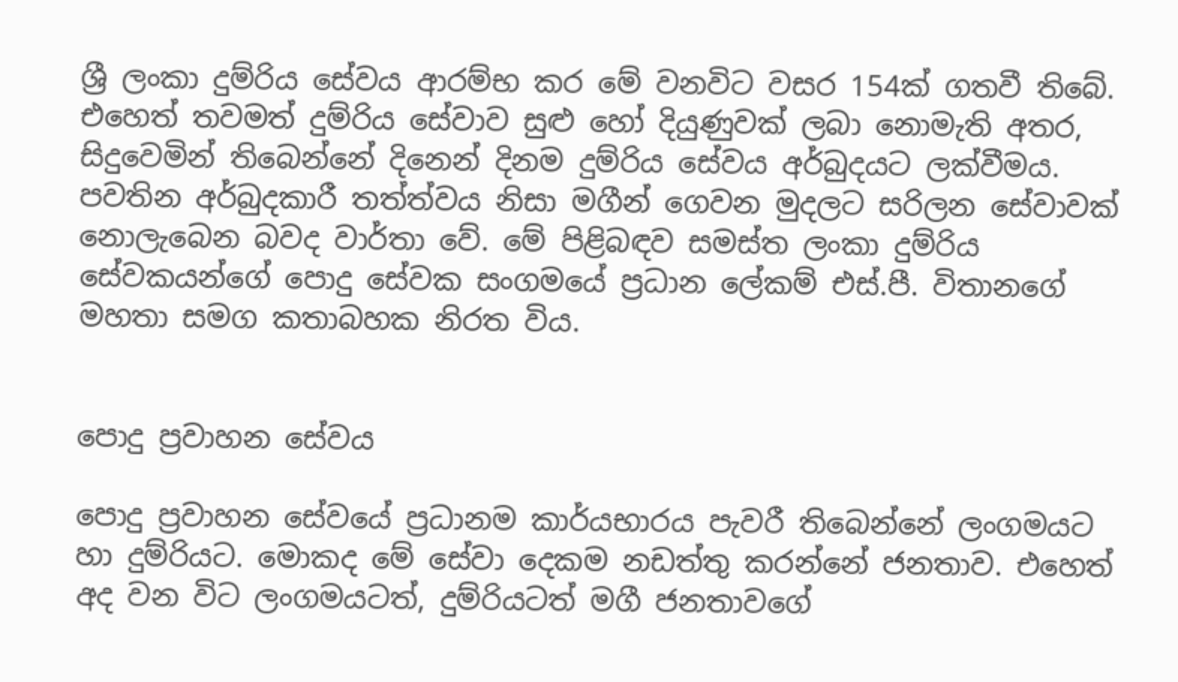ශ්‍රී ලංකා දුම්රිය සේවය ආරම්භ කර මේ වනවිට වසර 154ක් ගතවී තිබේ. එහෙත් තවමත් දුම්රිය සේවාව සුළු හෝ දියුණුවක් ලබා නොමැති අතර, සිදුවෙමින් තිබෙන්නේ දිනෙන් දිනම දුම්රිය සේවය අර්බුදයට ලක්වීමය. පවතින අර්බුදකාරී තත්ත්වය නිසා මගීන් ගෙවන මුදලට සරිලන සේවාවක් නොලැබෙන බවද වාර්තා වේ. මේ පිළිබඳව සමස්ත ලංකා දුම්රිය සේවකයන්ගේ පොදු සේවක සංගමයේ ප්‍රධාන ලේකම් එස්.පී. විතානගේ මහතා සමග කතාබහක නිරත විය.


පොදු ප්‍රවාහන සේවය

පොදු ප්‍රවාහන සේවයේ ප්‍රධානම කාර්යභාරය පැවරී තිබෙන්නේ ලංගමයට හා දුම්රියට. මොකද මේ සේවා දෙකම නඩත්තු කරන්නේ ජනතාව. එහෙත් අද වන විට ලංගමයටත්, දුම්රියටත් මගී ජනතාවගේ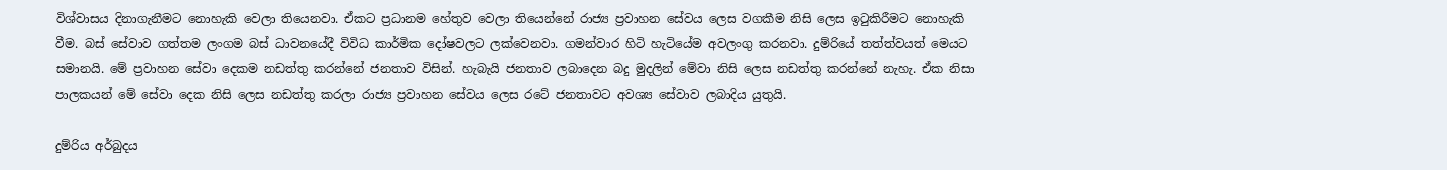විශ්වාසය දිනාගැනීමට නොහැකි වෙලා තියෙනවා. ඒකට ප්‍රධානම හේතුව වෙලා තියෙන්නේ රාජ්‍ය ප්‍රවාහන සේවය ලෙස වගකීම නිසි ලෙස ඉටුකිරීමට නොහැකි වීම. බස් සේවාව ගත්තම ලංගම බස් ධාවනයේදී විවිධ කාර්මික දෝෂවලට ලක්වෙනවා. ගමන්වාර හිටි හැටියේම අවලංගු කරනවා. දුම්රියේ තත්ත්වයත් මෙයට සමානයි. මේ ප්‍රවාහන සේවා දෙකම නඩත්තු කරන්නේ ජනතාව විසින්. හැබැයි ජනතාව ලබාදෙන බදු මුදලින් මේවා නිසි ලෙස නඩත්තු කරන්නේ නැහැ. ඒක නිසා පාලකයන් මේ සේවා දෙක නිසි ලෙස නඩත්තු කරලා රාජ්‍ය ප්‍රවාහන සේවය ලෙස රටේ ජනතාවට අවශ්‍ය සේවාව ලබාදිය යුතුයි.

දුම්රිය අර්බුදය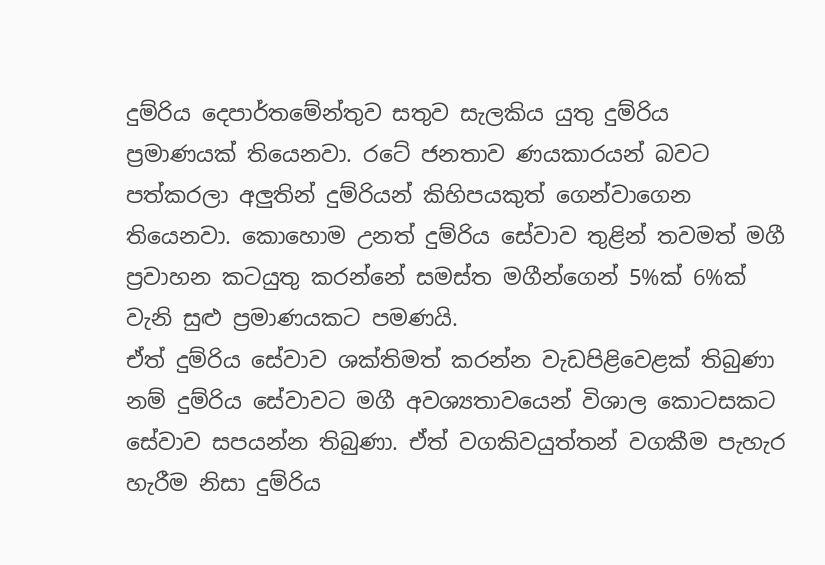දුම්රිය දෙපාර්තමේන්තුව සතුව සැලකිය යුතු දුම්රිය ප්‍රමාණයක් තියෙනවා. රටේ ජනතාව ණයකාරයන් බවට පත්කරලා අලුතින් දුම්රියන් කිහිපයකුත් ගෙන්වාගෙන තියෙනවා. කොහොම උනත් දුම්රිය සේවාව තුළින් තවමත් මගී ප්‍රවාහන කටයුතු කරන්නේ සමස්ත මගීන්ගෙන් 5%ක් 6%ක් වැනි සුළු ප්‍රමාණයකට පමණයි.
ඒත් දුම්රිය සේවාව ශක්තිමත් කරන්න වැඩපිළිවෙළක් තිබුණා නම් දුම්රිය සේවාවට මගී අවශ්‍යතාවයෙන් විශාල කොටසකට සේවාව සපයන්න තිබුණා. ඒත් වගකිවයුත්තන් වගකීම පැහැර හැරීම නිසා දුම්රිය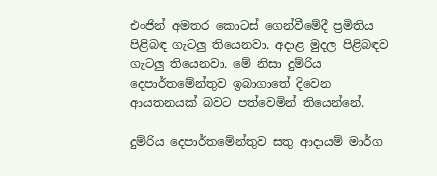එංජින් අමතර කොටස් ගෙන්වීමේදී ප්‍රමිතිය පිළිබඳ ගැටලු තියෙනවා. අදාළ මුදල පිළිබඳව ගැටලු තියෙනවා. මේ නිසා දුම්රිය දෙපාර්තමේන්තුව ඉබාගාතේ දිවෙන ආයතනයක් බවට පත්වෙමින් තියෙන්නේ.

දුම්රිය දෙපාර්තමේන්තුව සතු ආදායම් මාර්ග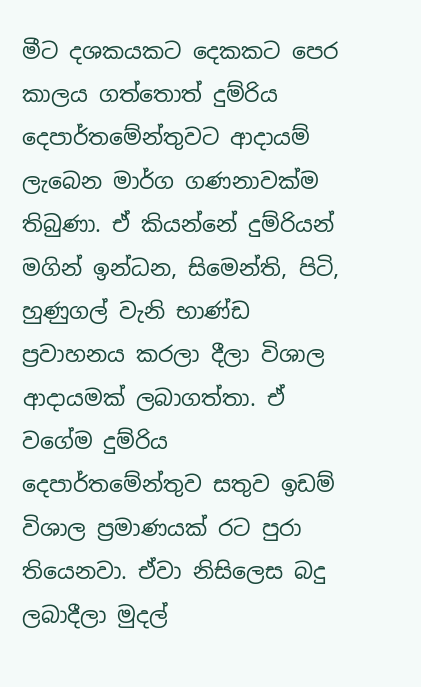මීට දශකයකට දෙකකට පෙර කාලය ගත්තොත් දුම්රිය දෙපාර්තමේන්තුවට ආදායම් ලැබෙන මාර්ග ගණනාවක්ම තිබුණා. ඒ කියන්නේ දුම්රියන් මගින් ඉන්ධන, සිමෙන්ති, පිටි, හුණුගල් වැනි භාණ්ඩ ප්‍රවාහනය කරලා දීලා විශාල ආදායමක් ලබාගත්තා. ඒ වගේම දුම්රිය දෙපාර්තමේන්තුව සතුව ඉඩම් විශාල ප්‍රමාණයක් රට පුරා තියෙනවා. ඒවා නිසිලෙස බදු ලබාදීලා මුදල්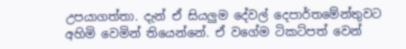උපයාගත්තා. දැන් ඒ සියලුම දේවල් දෙපාර්තමේන්තුවට අහිමි වෙමින් තියෙන්නේ. ඒ වගේම ටිකට්පත් වෙන්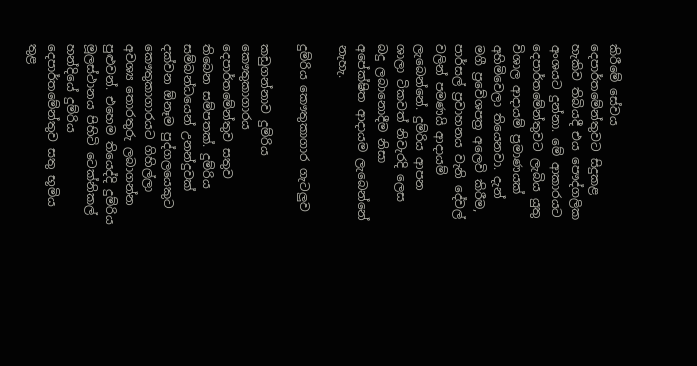කිරීමේ සේවය දෙපාර්තමේන්තුවට සිදුකළ හැකිව තිබියදී එය පෞද්ගලික අංශයට දුන්නා. මේ ආකාරයට දෙපාර්තමේන්තුවට ලැබිය යුතු විශාල ආදායම් ප්‍රමාණයක් අහිමිවෙලා තියෙනවා. දැන් මගී ප්‍රවේශපත්‍ර අලෙවි කිරීම, පාර්සල් ප්‍රවාහනය වැනි දේවල් වලින් පමණයි ආදායම් ලැබෙන්නේ. දුම්රිය ආපන ශාලා ටිකවත් නිවැරදි ලෙස බදු ලබානොදීම නිසා අපේක්ෂිත ආදායම ලැබෙන්නේ නැහැ.

දුම්රිය කෞතුකාගාර ගැටලුව

කඩුගන්නාව දුම්රිය කෞතුකාගාරය දෙපාර්තමේන්තුව සතුව තිබෙන සම්පතක්. දුම්රිය සම්බන්ධයෙන් උනන්දුවක් දක්වන ඕනෑම පුද්ගලයෙකුට කෞතුකාගාරයට ගිහිල්ලා අවශ්‍ය තොරතුරු ලබාගන්න පුළුවන්. එහෙම තියෙද්දි දුම්රිය මූලස්ථානය පිහිටි ටෙක්නිකල් හන්දියේ දුම්රිය දෙපාර්තමේන්තුව සතු භූමිය තුළ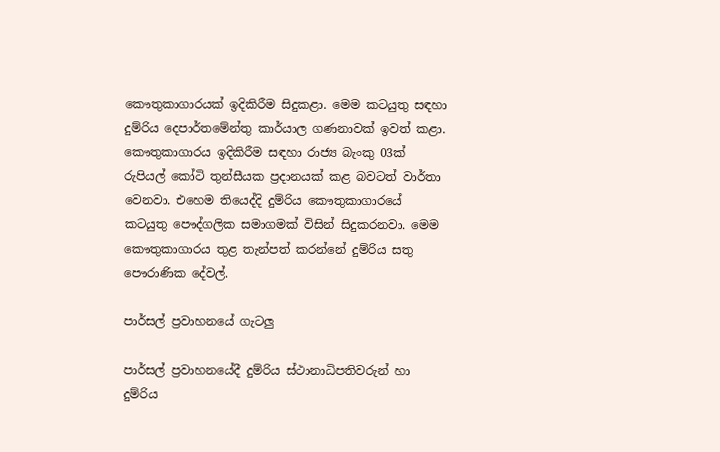කෞතුකාගාරයක් ඉදිකිරීම සිදුකළා. මෙම කටයුතු සඳහා දුම්රිය දෙපාර්තමේන්තු කාර්යාල ගණනාවක් ඉවත් කළා. කෞතුකාගාරය ඉදිකිරීම සඳහා රාජ්‍ය බැංකු 03ක් රුපියල් කෝටි තුන්සීයක ප්‍රදානයක් කළ බවටත් වාර්තා වෙනවා. එහෙම තියෙද්දි දුම්රිය කෞතුකාගාරයේ කටයුතු පෞද්ගලික සමාගමක් විසින් සිදුකරනවා. මෙම කෞතුකාගාරය තුළ තැන්පත් කරන්නේ දුම්රිය සතු පෞරාණික දේවල්.

පාර්සල් ප්‍රවාහනයේ ගැටලු

පාර්සල් ප්‍රවාහනයේදී දුම්රිය ස්ථානාධිපතිවරුන් හා දුම්රිය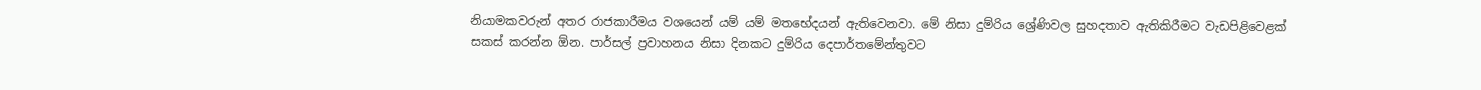නියාමකවරුන් අතර රාජකාරීමය වශයෙන් යම් යම් මතභේදයන් ඇතිවෙනවා. මේ නිසා දුම්රිය ශ්‍රේණිවල සුහදතාව ඇතිකිරීමට වැඩපිළිවෙළක් සකස් කරන්න ඕන. පාර්සල් ප්‍රවාහනය නිසා දිනකට දුම්රිය දෙපාර්තමේන්තුවට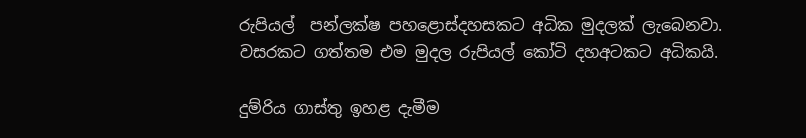රුපියල්  පන්ලක්ෂ පහළොස්දහසකට අධික මුදලක් ලැබෙනවා. වසරකට ගත්තම එම මුදල රුපියල් කෝටි දහඅටකට අධිකයි.

දුම්රිය ගාස්තු ඉහළ දැමීම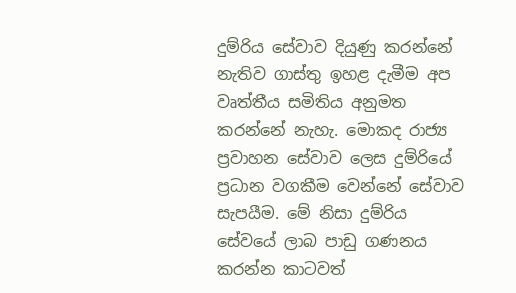දුම්රිය සේවාව දියුණු කරන්නේ නැතිව ගාස්තු ඉහළ දැමීම අප වෘත්තීය සමිතිය අනුමත කරන්නේ නැහැ. මොකද රාජ්‍ය ප්‍රවාහන සේවාව ලෙස දුම්රියේ ප්‍රධාන වගකීම වෙන්නේ සේවාව සැපයීම. මේ නිසා දුම්රිය සේවයේ ලාබ පාඩු ගණනය කරන්න කාටවත්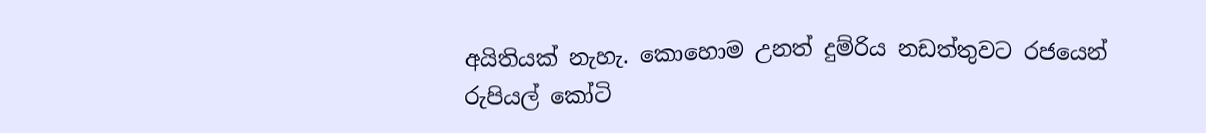අයිතියක් නැහැ. කොහොම උනත් දුම්රිය නඩත්තුවට රජයෙන් රුපියල් කෝටි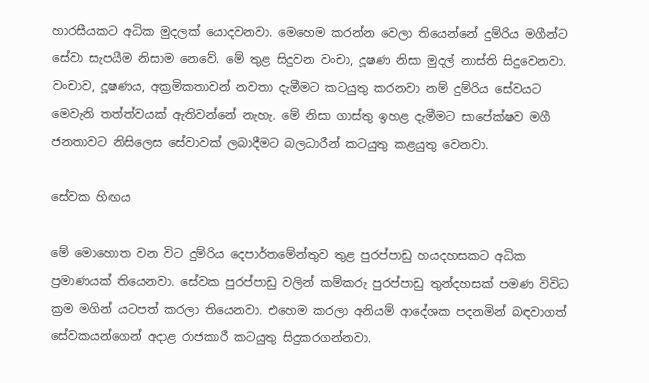හාරසීයකට අධික මුදලක් යොදවනවා. මෙහෙම කරන්න වෙලා තියෙන්නේ දුම්රිය මගීන්ට සේවා සැපයීම නිසාම නෙවේ. මේ තුළ සිදුවන වංචා, දූෂණ නිසා මුදල් නාස්ති සිදුවෙනවා. වංචාව, දූෂණය, අක්‍රමිකතාවන් නවතා දැමීමට කටයුතු කරනවා නම් දුම්රිය සේවයට මෙවැනි තත්ත්වයක් ඇතිවන්නේ නැහැ. මේ නිසා ගාස්තු ඉහළ දැමීමට සාපේක්ෂව මගී ජනතාවට නිසිලෙස සේවාවක් ලබාදීමට බලධාරීන් කටයුතු කළයුතු වෙනවා.

සේවක හිඟය

මේ මොහොත වන විට දුම්රිය දෙපාර්තමේන්තුව තුළ පුරප්පාඩු හයදහසකට අධික ප්‍රමාණයක් තියෙනවා. සේවක පුරප්පාඩු වලින් කම්කරු පුරප්පාඩු තුන්දහසක් පමණ විවිධ ක්‍රම මගින් යටපත් කරලා තියෙනවා. එහෙම කරලා අනියම් ආදේශක පදනමින් බඳවාගත් සේවකයන්ගෙන් අදාළ රාජකාරී කටයුතු සිදුකරගන්නවා.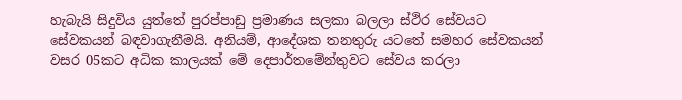හැබැයි සිදුවිය යුත්තේ පුරප්පාඩු ප්‍රමාණය සලකා බලලා ස්ථිර සේවයට සේවකයන් බඳවාගැනීමයි. අනියම්, ආදේශක තනතුරු යටතේ සමහර සේවකයන් වසර 05කට අධික කාලයක් මේ දෙපාර්තමේන්තුවට සේවය කරලා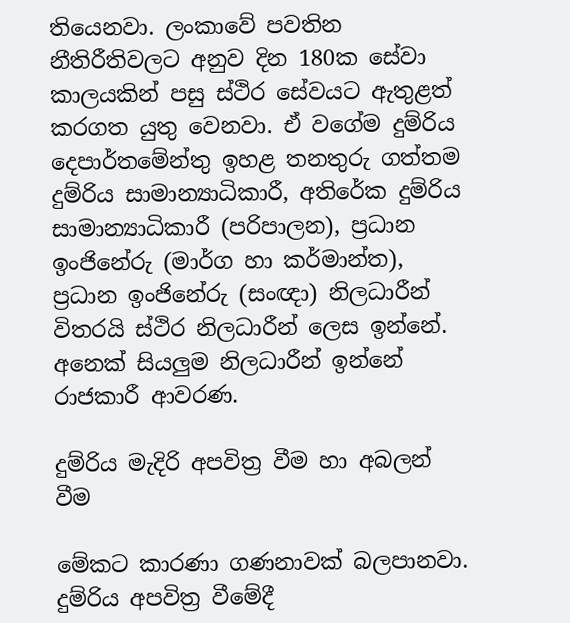තියෙනවා. ලංකාවේ පවතින නීතිරීතිවලට අනුව දින 180ක සේවා කාලයකින් පසු ස්ථිර සේවයට ඇතුළත් කරගත යුතු වෙනවා. ඒ වගේම දුම්රිය දෙපාර්තමේන්තු ඉහළ තනතුරු ගත්තම දුම්රිය සාමාන්‍යාධිකාරී, අතිරේක දුම්රිය සාමාන්‍යාධිකාරී (පරිපාලන), ප්‍රධාන ඉංජිනේරු (මාර්ග හා කර්මාන්ත), ප්‍රධාන ඉංජිනේරු (සංඥා) නිලධාරීන් විතරයි ස්ථිර නිලධාරීන් ලෙස ඉන්නේ. අනෙක් සියලුම නිලධාරීන් ඉන්නේ රාජකාරී ආවරණ.

දුම්රිය මැදිරි අපවිත්‍ර වීම හා අබලන් වීම

මේකට කාරණා ගණනාවක් බලපානවා. දුම්රිය අපවිත්‍ර වීමේදී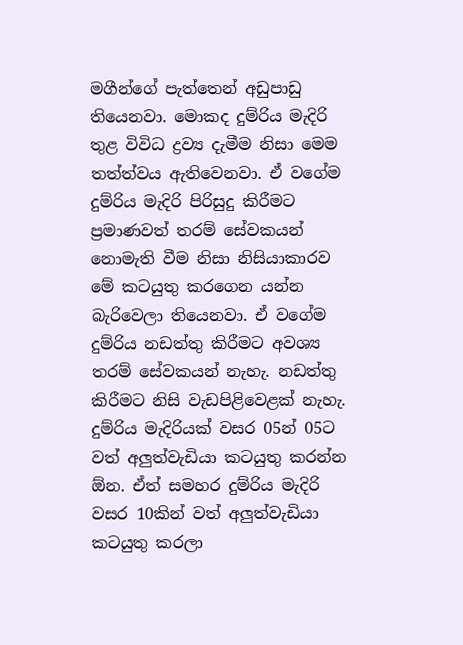මගීන්ගේ පැත්තෙන් අඩුපාඩු තියෙනවා. මොකද දුම්රිය මැදිරි තුළ විවිධ ද්‍රව්‍ය දැමීම නිසා මෙම තත්ත්වය ඇතිවෙනවා. ඒ වගේම දුම්රිය මැදිරි පිරිසුදු කිරීමට ප්‍රමාණවත් තරම් සේවකයන් නොමැති වීම නිසා නිසියාකාරව මේ කටයුතු කරගෙන යන්න බැරිවෙලා තියෙනවා. ඒ වගේම දුම්රිය නඩත්තු කිරීමට අවශ්‍ය තරම් සේවකයන් නැහැ. නඩත්තු කිරීමට නිසි වැඩපිළිවෙළක් නැහැ. දුම්රිය මැදිරියක් වසර 05න් 05ට වත් අලුත්වැඩියා කටයුතු කරන්න ඕන. ඒත් සමහර දුම්රිය මැදිරි වසර 10කින් වත් අලුත්වැඩියා කටයුතු කරලා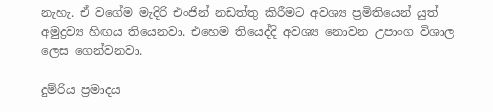නැහැ. ඒ වගේම මැදිරි එංජින් නඩත්තු කිරීමට අවශ්‍ය ප්‍රමිතියෙන් යුත් අමුද්‍රව්‍ය හිඟය තියෙනවා. එහෙම තියෙද්දි අවශ්‍ය නොවන උපාංග විශාල ලෙස ගෙන්වනවා.

දුම්රිය ප්‍රමාදය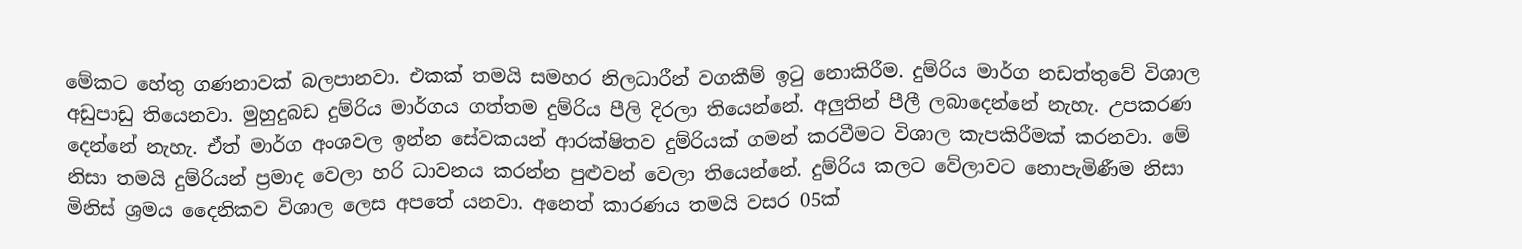මේකට හේතු ගණනාවක් බලපානවා. එකක් තමයි සමහර නිලධාරීන් වගකීම් ඉටු නොකිරීම. දුම්රිය මාර්ග නඩත්තුවේ විශාල අඩුපාඩු තියෙනවා. මුහුදුබඩ දුම්රිය මාර්ගය ගත්තම දුම්රිය පීලි දිරලා තියෙන්නේ. අලුතින් පීලී ලබාදෙන්නේ නැහැ. උපකරණ දෙන්නේ නැහැ. ඒත් මාර්ග අංශවල ඉන්න සේවකයන් ආරක්ෂිතව දුම්රියක් ගමන් කරවීමට විශාල කැපකිරීමක් කරනවා. මේ නිසා තමයි දුම්රියන් ප්‍රමාද වෙලා හරි ධාවනය කරන්න පුළුවන් වෙලා තියෙන්නේ. දුම්රිය කලට වේලාවට නොපැමිණීම නිසා මිනිස් ශ්‍රමය දෛනිකව විශාල ලෙස අපතේ යනවා. අනෙත් කාරණය තමයි වසර 05ක්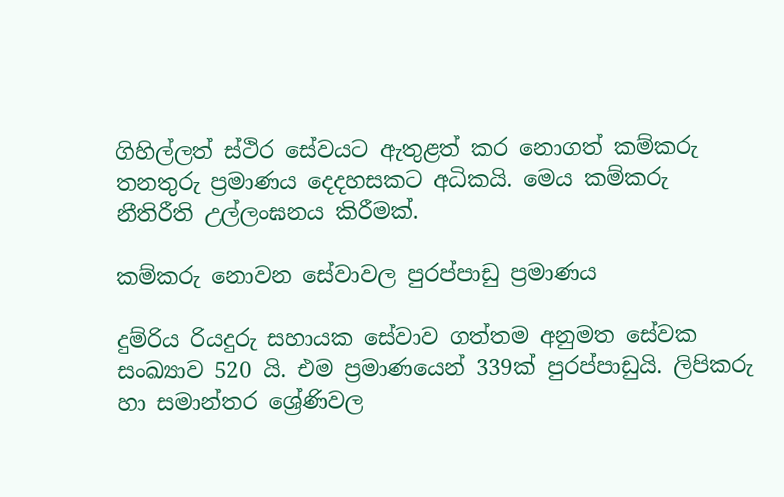ගිහිල්ලත් ස්ථිර සේවයට ඇතුළත් කර නොගත් කම්කරු තනතුරු ප්‍රමාණය දෙදහසකට අධිකයි. මෙය කම්කරු නීතිරීති උල්ලංඝනය කිරීමක්.

කම්කරු නොවන සේවාවල පුරප්පාඩු ප්‍රමාණය

දුම්රිය රියදුරු සහායක සේවාව ගත්තම අනුමත සේවක සංඛ්‍යාව 520 යි. එම ප්‍රමාණයෙන් 339ක් පුරප්පාඩුයි. ලිපිකරු හා සමාන්තර ශ්‍රේණිවල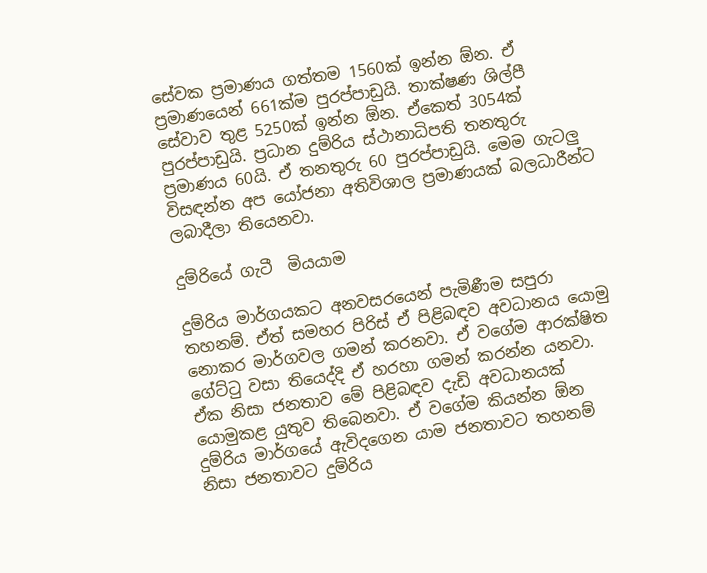සේවක ප්‍රමාණය ගත්තම 1560ක් ඉන්න ඕන. ඒ ප්‍රමාණයෙන් 661ක්ම පුරප්පාඩුයි. තාක්ෂණ ශිල්පී සේවාව තුළ 5250ක් ඉන්න ඕන. ඒකෙත් 3054ක් පුරප්පාඩුයි. ප්‍රධාන දුම්රිය ස්ථානාධිපති තනතුරු ප්‍රමාණය 60යි. ඒ තනතුරු 60 පුරප්පාඩුයි. මෙම ගැටලු විසඳන්න අප යෝජනා අතිවිශාල ප්‍රමාණයක් බලධාරීන්ට ලබාදීලා තියෙනවා.

දුම්රියේ ගැටී  මියයාම

දුම්රිය මාර්ගයකට අනවසරයෙන් පැමිණීම සපුරා තහනම්. ඒත් සමහර පිරිස් ඒ පිළිබඳව අවධානය යොමු නොකර මාර්ගවල ගමන් කරනවා. ඒ වගේම ආරක්ෂිත ගේට්ටු වසා තියෙද්දි ඒ හරහා ගමන් කරන්න යනවා. ඒක නිසා ජනතාව මේ පිළිබඳව දැඩි අවධානයක් යොමුකළ යුතුව තිබෙනවා. ඒ වගේම කියන්න ඕන දුම්රිය මාර්ගයේ ඇවිදගෙන යාම ජනතාවට තහනම් නිසා ජනතාවට දුම්රිය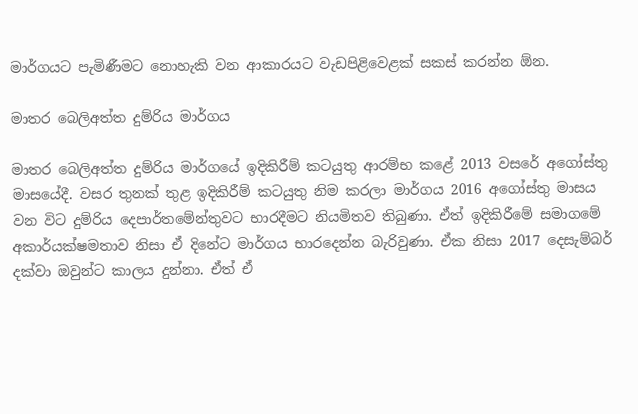මාර්ගයට පැමිණීමට නොහැකි වන ආකාරයට වැඩපිළිවෙළක් සකස් කරන්න ඕන.

මාතර බෙලිඅත්ත දුම්රිය මාර්ගය

මාතර බෙලිඅත්ත දුම්රිය මාර්ගයේ ඉදිකිරීම් කටයුතු ආරම්භ කළේ 2013 වසරේ අගෝස්තු මාසයේදී. වසර තුනක් තුළ ඉදිකිරීම් කටයුතු නිම කරලා මාර්ගය 2016 අගෝස්තු මාසය වන විට දුම්රිය දෙපාර්තමේන්තුවට භාරදීමට නියමිතව තිබුණා. ඒත් ඉදිකිරීමේ සමාගමේ අකාර්යක්ෂමතාව නිසා ඒ දිනේට මාර්ගය භාරදෙන්න බැරිවුණා. ඒක නිසා 2017 දෙසැම්බර් දක්වා ඔවුන්ට කාලය දුන්නා. ඒත් ඒ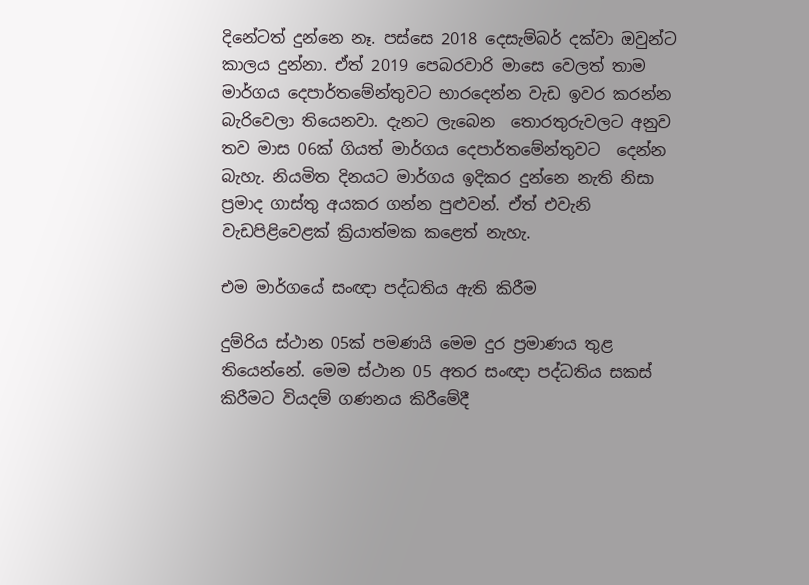දිනේටත් දුන්නෙ නෑ. පස්සෙ 2018 දෙසැම්බර් දක්වා ඔවුන්ට කාලය දුන්නා. ඒත් 2019 පෙබරවාරි මාසෙ වෙලත් තාම මාර්ගය දෙපාර්තමේන්තුවට භාරදෙන්න වැඩ ඉවර කරන්න බැරිවෙලා තියෙනවා. දැනට ලැබෙන  තොරතුරුවලට අනුව තව මාස 06ක් ගියත් මාර්ගය දෙපාර්තමේන්තුවට  දෙන්න බැහැ. නියමිත දිනයට මාර්ගය ඉදිකර දුන්නෙ නැති නිසා ප්‍රමාද ගාස්තු අයකර ගන්න පුළුවන්. ඒත් එවැනි වැඩපිළිවෙළක් ක්‍රියාත්මක කළෙත් නැහැ.

එම මාර්ගයේ සංඥා පද්ධතිය ඇති කිරීම

දුම්රිය ස්ථාන 05ක් පමණයි මෙම දුර ප්‍රමාණය තුළ තියෙන්නේ. මෙම ස්ථාන 05 අතර සංඥා පද්ධතිය සකස් කිරීමට වියදම් ගණනය කිරීමේදී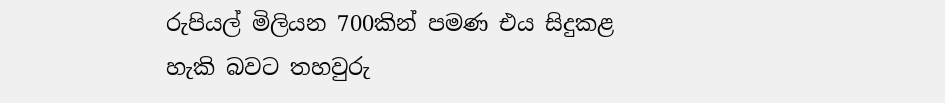රුපියල් මිලියන 700කින් පමණ එය සිදුකළ හැකි බවට තහවුරු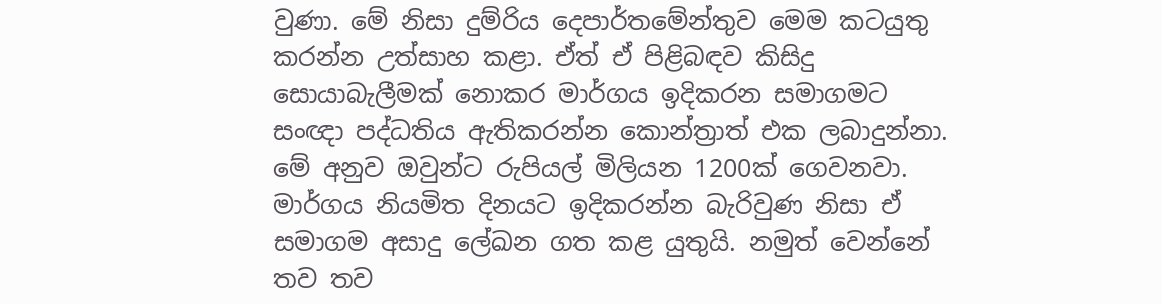වුණා. මේ නිසා දුම්රිය දෙපාර්තමේන්තුව මෙම කටයුතු කරන්න උත්සාහ කළා. ඒත් ඒ පිළිබඳව කිසිදු සොයාබැලීමක් නොකර මාර්ගය ඉදිකරන සමාගමට සංඥා පද්ධතිය ඇතිකරන්න කොන්ත්‍රාත් එක ලබාදුන්නා. මේ අනුව ඔවුන්ට රුපියල් මිලියන 1200ක් ගෙවනවා. මාර්ගය නියමිත දිනයට ඉදිකරන්න බැරිවුණ නිසා ඒ සමාගම අසාදු ලේඛන ගත කළ යුතුයි. නමුත් වෙන්නේ තව තව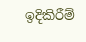ඉදිකිරීම්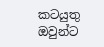කටයුතු ඔවුන්ට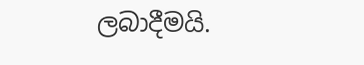ලබාදීමයි.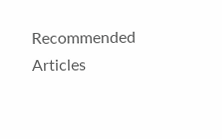Recommended Articles